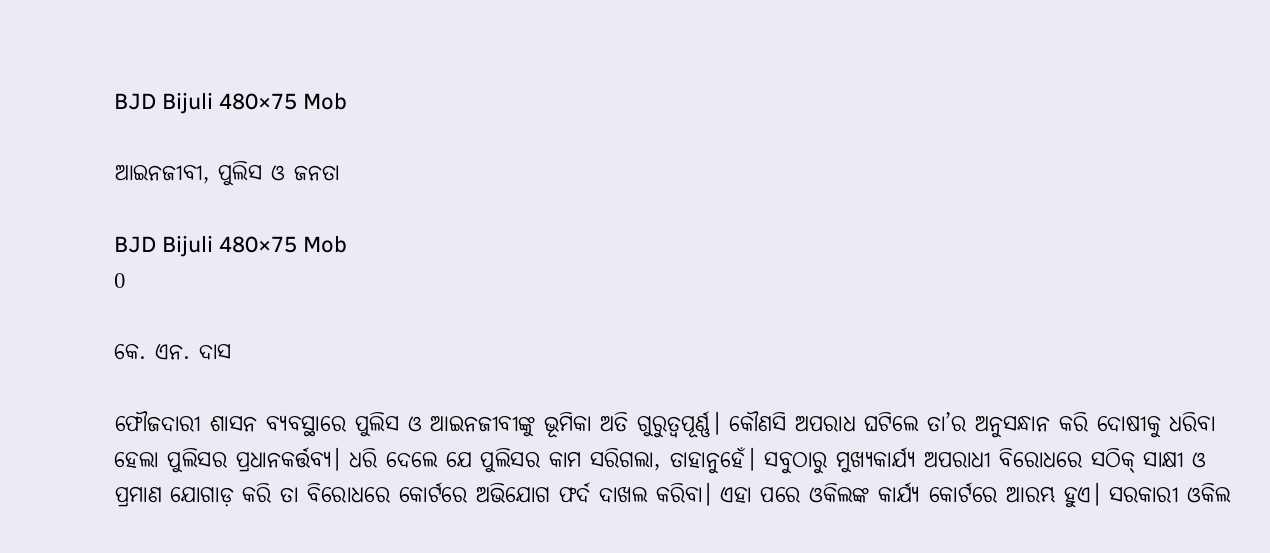BJD Bijuli 480×75 Mob

ଆଇନଜୀବୀ, ପୁଲିସ ଓ ଜନତା

BJD Bijuli 480×75 Mob
0

କେ. ଏନ. ଦାସ

ଫୌଜଦାରୀ ଶାସନ ବ୍ୟବସ୍ଥାରେ ପୁଲିସ ଓ ଆଇନଜୀବୀଙ୍କୁ ଭୂମିକା ଅତି ଗୁରୁତ୍ବପୂର୍ଣ୍ଣ। କୌଣସି ଅପରାଧ ଘଟିଲେ ତା’ର ଅନୁସନ୍ଧାନ କରି ଦୋଷୀକୁ ଧରିବା ହେଲା ପୁଲିସର ପ୍ରଧାନକର୍ତ୍ତବ୍ୟ। ଧରି ଦେଲେ ଯେ ପୁଲିସର କାମ ସରିଗଲା, ତାହାନୁହେଁ। ସବୁଠାରୁ ମୁଖ୍ୟକାର୍ଯ୍ୟ ଅପରାଧୀ ବିରୋଧରେ ସଠିକ୍‌ ସାକ୍ଷୀ ଓ ପ୍ରମାଣ ଯୋଗାଡ଼ କରି ତା ବିରୋଧରେ କୋର୍ଟରେ ଅଭିଯୋଗ ଫର୍ଦ ଦାଖଲ କରିବା। ଏହା ପରେ ଓକିଲଙ୍କ କାର୍ଯ୍ୟ କୋର୍ଟରେ ଆରମ୍ଭ ହୁଏ। ସରକାରୀ ଓକିଲ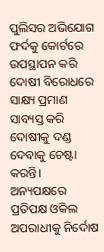ପୁଲିସର ଅଭିଯୋଗ ଫର୍ଦକୁ କୋର୍ଟରେ ଉପସ୍ଥାପନ କରି ଦୋଷୀ ବିରୋଧରେ ସାକ୍ଷ୍ୟ ପ୍ରମାଣ ସାବ୍ୟସ୍ତ କରି ଦୋଷୀକୁ ଦଣ୍ଡ ଦେବାକୁ ଚେଷ୍ଟା କରନ୍ତି। ଅନ୍ୟପକ୍ଷରେ ପ୍ରତିପକ୍ଷ ଓକିଲ ଅପରାଧୀକୁ ନିର୍ଦୋଷ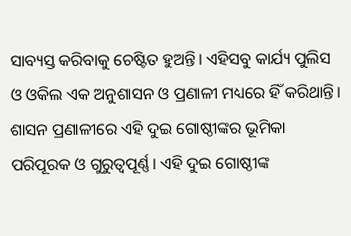ସାବ୍ୟସ୍ତ କରିବାକୁ ଚେଷ୍ଟିତ ହୁଅନ୍ତି। ଏହିସବୁ କାର୍ଯ୍ୟ ପୁଲିସ ଓ ଓକିଲ ଏକ ଅନୁଶାସନ ଓ ପ୍ରଣାଳୀ ମଧ୍ୟରେ ହିଁ କରିଥାନ୍ତି।
ଶାସନ ପ୍ରଣାଳୀରେ ଏହି ଦୁଇ ଗୋଷ୍ଠୀଙ୍କର ଭୂମିକା ପରିପୂରକ ଓ ଗୁରୁତ୍ବପୂର୍ଣ୍ଣ। ଏହି ଦୁଇ ଗୋଷ୍ଠୀଙ୍କ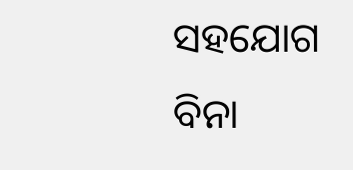ସହଯୋଗ ବିନା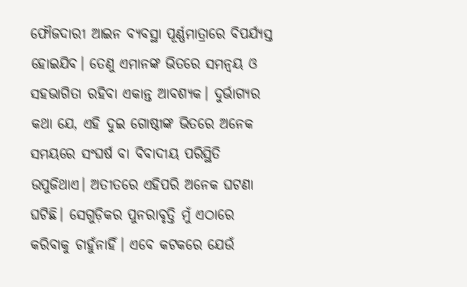ଫୌଜଦାରୀ ଆଇନ ବ୍ୟବସ୍ଥା ପୂର୍ଣ୍ଣମାତ୍ରାରେ ବିପର୍ଯ୍ୟସ୍ତ ହୋଇଯିବ। ତେଣୁ ଏମାନଙ୍କ ଭିତରେ ସମନ୍ବୟ ଓ ସହଭାଗିତା ରହିବା ଏକାନ୍ତ ଆବଶ୍ୟକ। ଦୁର୍ଭାଗ୍ୟର କଥା ଯେ, ଏହି ଦୁଇ ଗୋଷ୍ଠୀଙ୍କ ଭିତରେ ଅନେକ ସମୟରେ ସଂଘର୍ଷ ବା ବିବାଦୀୟ ପରିସ୍ଥିତି ଉପୁଜିଥାଏ। ଅତୀତରେ ଏହିପରି ଅନେକ ଘଟଣା ଘଟିଛି। ସେଗୁଡ଼ିକର ପୁନରାବୃତ୍ତି ମୁଁ ଏଠାରେ କରିବାକୁ ଚାହୁଁନାହିଁ। ଏବେ କଟକରେ ଯେଉଁ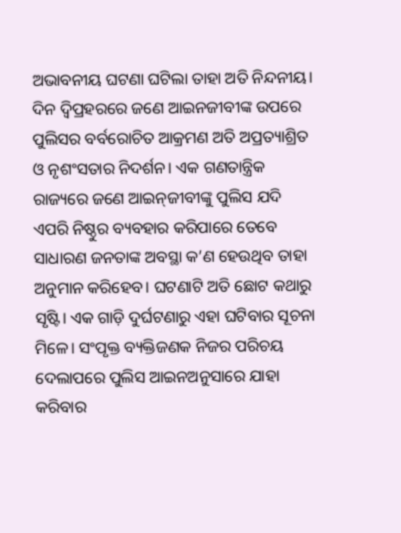ଅଭାବନୀୟ ଘଟଣା ଘଟିଲା ତାହା ଅତି ନିନ୍ଦନୀୟ। ଦିନ ଦ୍ବିପ୍ରହରରେ ଜଣେ ଆଇନଜୀବୀଙ୍କ ଉପରେ ପୁଲିସର ବର୍ବରୋଚିତ ଆକ୍ରମଣ ଅତି ଅପ୍ରତ୍ୟାଶ୍ରିତ ଓ ନୃଶଂସତାର ନିଦର୍ଶନ। ଏକ ଗଣତାନ୍ତ୍ରିକ ରାଜ୍ୟରେ ଜଣେ ଆଇନ୍‌ଜୀବୀଙ୍କୁ ପୁଲିସ ଯଦି ଏପରି ନିଷ୍ଠୁର ବ୍ୟବହାର କରିପାରେ ତେବେ ସାଧାରଣ ଜନତାଙ୍କ ଅବସ୍ଥା କ’ଣ ହେଉଥିବ ତାହା ଅନୁମାନ କରିହେବ। ଘଟଣାଟି ଅତି ଛୋଟ କଥାରୁ ସୃଷ୍ଟି। ଏକ ଗାଡ଼ି ଦୁର୍ଘଟଣାରୁ ଏହା ଘଟିବାର ସୂଚନା ମିଳେ। ସଂପୃକ୍ତ ବ୍ୟକ୍ତିଜଣକ ନିଜର ପରିଚୟ ଦେଲାପରେ ପୁଲିସ ଆଇନଅନୁସାରେ ଯାହା କରିବାର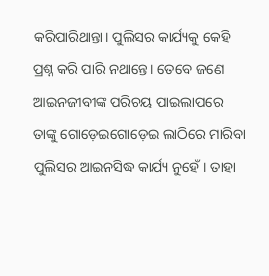କରିପାରିଥାନ୍ତା। ପୁଲିସର କାର୍ଯ୍ୟକୁ କେହି ପ୍ରଶ୍ନ କରି ପାରି ନଥାନ୍ତେ। ତେବେ ଜଣେ ଆଇନଜୀବୀଙ୍କ ପରିଚୟ ପାଇଲାପରେ ତାଙ୍କୁ ଗୋଡ଼େଇଗୋଡ଼େଇ ଲାଠିରେ ମାରିବା ପୁଲିସର ଆଇନସିଦ୍ଧ କାର୍ଯ୍ୟ ନୁହେଁ। ତାହା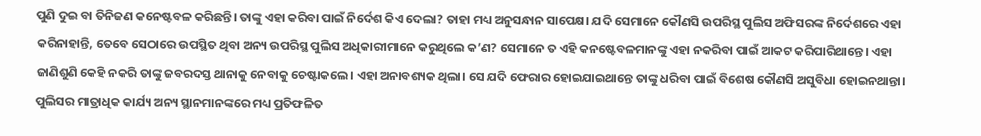ପୁଣି ଦୁଇ ବା ତିନିଜଣ କନ‌େ‌ଷ୍ଟବଳ କରିଛନ୍ତି। ତାଙ୍କୁ ଏହା କରିବା ପାଇଁ ନିର୍ଦେଶ କିଏ ଦେଲା? ତାହା ମଧ୍ୟ ଅନୁସନ୍ଧାନ ସାପେକ୍ଷ। ଯଦି ସେମାନେ କୌଣସି ଉପରିସ୍ଥ ପୁଲିସ ଅଫିସରଙ୍କ ନିର୍ଦେଶରେ ଏହା କରିନାହାନ୍ତି, ତେବେ ସେଠାରେ ଉପସ୍ଥିତ ଥିବା ଅନ୍ୟ ଉପରିସ୍ଥ ପୁଲିସ ଅଧିକାରୀମାନେ କରୁଥିଲେ କ’ଣ? ସେମାନେ ତ ଏହି କନଷ୍ଟେବଳମାନଙ୍କୁ ଏହା ନକରିବା ପାଇଁ ଆକଟ କରିପାରିଥାନ୍ତେ। ଏହା ଜାଣିଶୁଣି କେହି ନକରି ତାଙ୍କୁ ଜବରଦସ୍ତ ଥାନାକୁ ନେବାକୁ ଚେଷ୍ଟାକଲେ। ଏହା ଅନାବଶ୍ୟକ ଥିଲା। ସେ ଯଦି ଫେରାର ହୋଇଯାଇଥାନ୍ତେ ତାଙ୍କୁ ଧରିବା ପାଇଁ ବିଶେଷ କୌଣସି ଅସୁବିଧା ହୋଇନଥାନ୍ତା।
ପୁଲିସର ମାତ୍ରାଧିକ କାର୍ଯ୍ୟ ଅନ୍ୟ ସ୍ଥାନମାନଙ୍କରେ ମଧ୍ୟ ପ୍ରତିଫଳିତ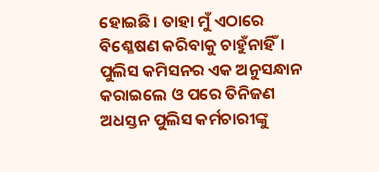ହୋଇଛି। ତାହା ମୁଁ ଏଠାରେ ବିଶ୍ଳେଷଣ କରିବାକୁ ଚାହୁଁନାହିଁ। ପୁଲିସ କମିସନର ଏକ ଅନୁସନ୍ଧାନ କରାଇଲେ ଓ ପରେ ତିନିଜଣ ଅଧସ୍ତନ ପୁଲିସ କର୍ମଚାରୀଙ୍କୁ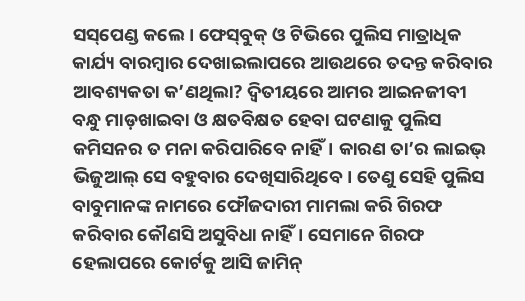ସସ୍‌ପେଣ୍ଡ କଲେ। ଫେସ୍‌ବୁକ୍‌ ଓ ଟିଭିରେ ପୁଲିସ ମାତ୍ରାଧିକ କାର୍ଯ୍ୟ ବାରମ୍ବାର ଦେଖାଇଲାପରେ ଆଉଥରେ ତଦନ୍ତ କରିବାର ଆବଶ୍ୟକତା କ’ଣଥିଲା? ଦ୍ବିତୀୟରେ ଆମର ଆଇନଜୀବୀ ବନ୍ଧୁ ମାଡ଼ଖାଇବା ଓ କ୍ଷତବିକ୍ଷତ ହେବା ଘଟଣାକୁ ପୁଲିସ କମିସନର ତ ମନା କରିପାରିବେ ନାହିଁ। କାରଣ ତା’ର ଲାଇଭ୍‌ ଭିଜୁଆଲ୍‌ ସେ ବହୁବାର ଦେଖିସାରିଥିବେ। ତେଣୁ ସେହି ପୁଲିସ ବାବୁମାନଙ୍କ ନାମରେ ଫୌଜଦାରୀ ମାମଲା କରି ଗିରଫ କରିବାର କୌଣସି ଅସୁବିଧା ନାହିଁ। ସେମାନେ ଗିରଫ ହେଲାପରେ କୋର୍ଟକୁ ଆସି ଜାମିନ୍‌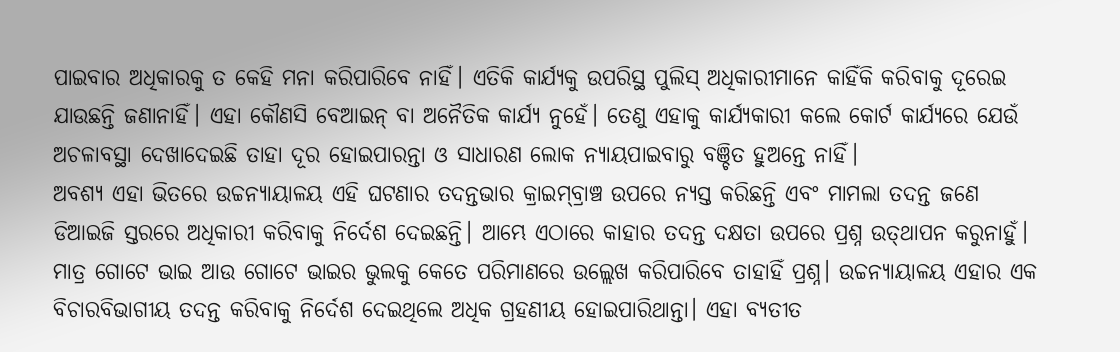ପାଇବାର ଅଧିକାରକୁ ତ କେହି ମନା କରିପାରିବେ ନାହିଁ। ଏତିକି କାର୍ଯ୍ୟକୁ ଉପରିସ୍ଥ ପୁଲିସ୍‌ ଅଧିକାରୀମାନେ କାହିଁକି କରିବାକୁ ଦୂରେଇ ଯାଉଛନ୍ତି ଜଣାନାହିଁ। ଏହା କୌଣସି ବେଆଇନ୍‌ ବା ଅନୈତିକ କାର୍ଯ୍ୟ ନୁହେଁ। ତେଣୁ ଏହାକୁ କାର୍ଯ୍ୟକାରୀ କଲେ କୋର୍ଟ କାର୍ଯ୍ୟରେ ଯେଉଁ ଅଚଳାବସ୍ଥା ଦେଖାଦେଇଛି ତାହା ଦୂର ହୋଇପାରନ୍ତା ଓ ସାଧାରଣ ଲୋକ ନ୍ୟାୟପାଇବାରୁ ବଞ୍ଚିତ ହୁଅନ୍ତେ ନାହିଁ।
ଅବଶ୍ୟ ଏହା ଭିତରେ ଉଚ୍ଚନ୍ୟାୟାଳୟ ଏହି ଘଟଣାର ତଦନ୍ତଭାର କ୍ରାଇମ୍‌ବ୍ରାଞ୍ଚ ଉପରେ ନ୍ୟସ୍ତ କରିଛନ୍ତି ଏବଂ ମାମଲା ତଦନ୍ତ ଜଣେ ଡିଆଇଜି ସ୍ତରରେ ଅଧିକାରୀ କରିବାକୁ ନିର୍ଦେଶ ଦେଇଛନ୍ତି। ଆମ୍ଭେ ଏଠାରେ କାହାର ତଦନ୍ତ ଦକ୍ଷତା ଉପରେ ପ୍ରଶ୍ନ ଉତ୍‌ଥାପନ କରୁନାହୁଁ। ମାତ୍ର ଗୋଟେ ଭାଇ ଆଉ ଗୋଟେ ଭାଇର ଭୁଲକୁ କେତେ ପରିମାଣରେ ଉଲ୍ଲେଖ କରିପାରିବେ ତାହାହିଁ ପ୍ରଶ୍ନ। ଉଚ୍ଚନ୍ୟାୟାଳୟ ଏହାର ଏକ ବିଚାରବିଭାଗୀୟ ତଦନ୍ତ କରିବାକୁ ନିର୍ଦେଶ ଦେଇଥିଲେ ଅଧିକ ଗ୍ରହଣୀୟ ହୋଇପାରିଥାନ୍ତା। ଏହା ବ୍ୟତୀତ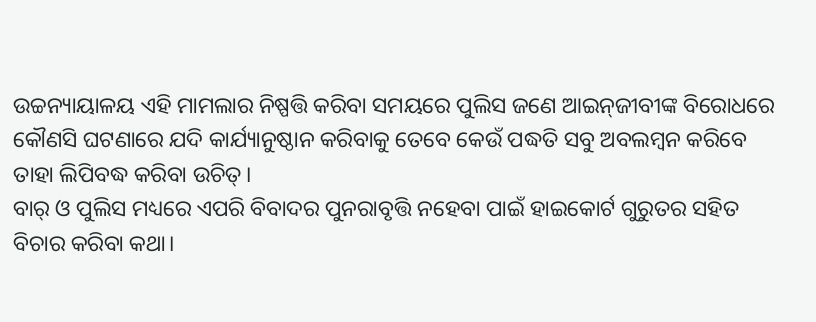ଉଚ୍ଚନ୍ୟାୟାଳୟ ଏହି ମାମଲାର ନିଷ୍ପତ୍ତି କରିବା ସମୟରେ ପୁଲିସ ଜଣେ ଆଇନ୍‌ଜୀବୀଙ୍କ ବିରୋଧରେ କୌଣସି ଘଟଣାରେ ଯଦି କାର୍ଯ୍ୟାନୁଷ୍ଠାନ କରିବାକୁ ତେବେ କେଉଁ ପଦ୍ଧତି ସବୁ ଅବଲମ୍ବନ କରିବେ ତାହା ଲିପିବଦ୍ଧ କରିବା ଉଚିତ୍‌।
ବାର୍‌ ଓ ପୁଲିସ ମଧ୍ୟରେ ଏପରି ବିବାଦର ପୁନରାବୃତ୍ତି ନହେବା ପାଇଁ ହାଇକୋର୍ଟ ଗୁରୁତର ସହିତ ବିଚାର କରିବା କଥା।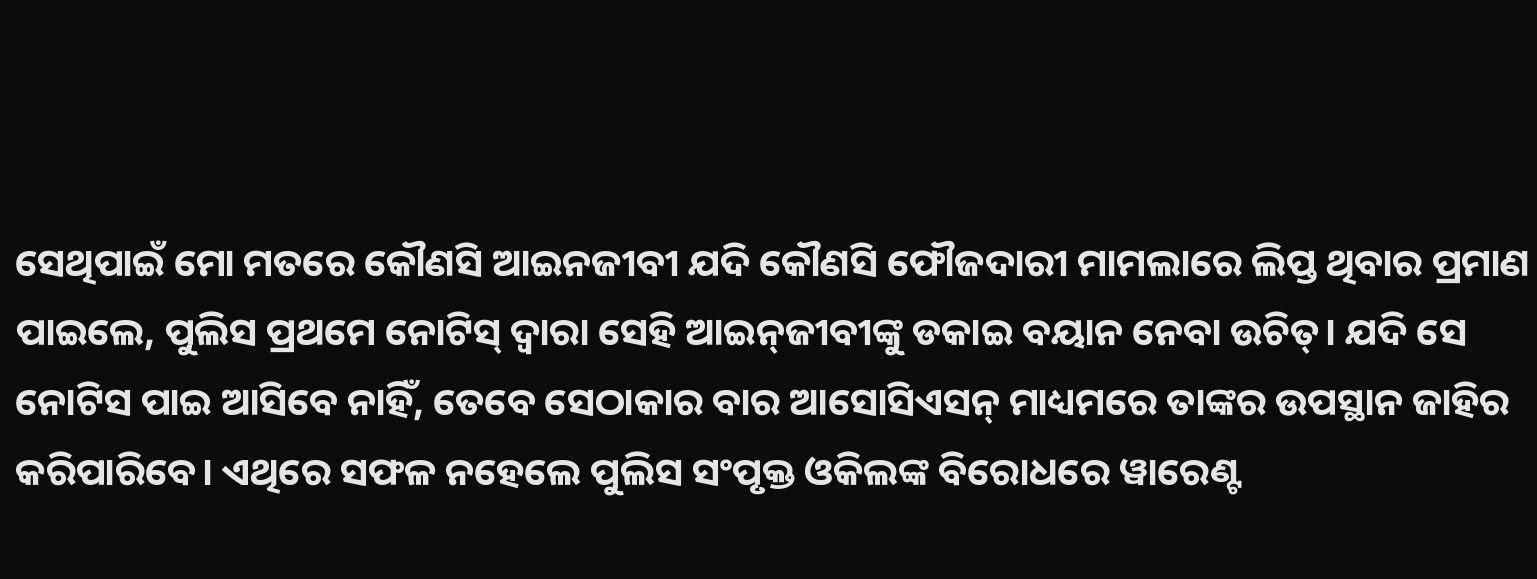ସେଥିପାଇଁ ମୋ ମତରେ କୌଣସି ଆଇନଜୀବୀ ଯଦି କୌଣସି ଫୌଜଦାରୀ ମାମଲାରେ ଲିପ୍ତ ଥିବାର ପ୍ରମାଣ ପାଇଲେ, ପୁଲିସ ପ୍ରଥମେ ନୋଟିସ୍‌ ଦ୍ବାରା ସେହି ଆଇନ୍‌ଜୀବୀଙ୍କୁ ଡକାଇ ବୟାନ ନେବା ଉଚିତ୍‌। ଯଦି ସେ ନୋଟିସ ପାଇ ଆସିବେ ନାହିଁ, ତେବେ ସେଠାକାର ବାର ଆସୋସିଏସନ୍‌ ମାଧ୍ୟମରେ ତାଙ୍କର ଉପସ୍ଥାନ ଜାହିର କରିପାରିବେ। ଏଥିରେ ସଫଳ ନହେଲେ ପୁଲିସ ସଂପୃକ୍ତ ଓକିଲଙ୍କ ବିରୋଧରେ ୱାରେଣ୍ଟ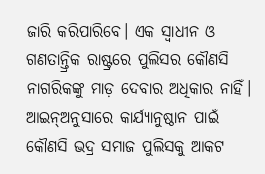ଜାରି କରିପାରିବେ। ଏକ ସ୍ବାଧୀନ ଓ ଗଣତାନ୍ତ୍ରିକ ରାଷ୍ଟ୍ରରେ ପୁଲିସର କୌଣସି ନାଗରିକଙ୍କୁ ମାଡ଼ ଦେବାର ଅଧିକାର ନାହିଁ। ଆଇନ୍‌ଅନୁସାରେ କାର୍ଯ୍ୟାନୁଷ୍ଠାନ ପାଇଁ କୌଣସି ଭଦ୍ର ସମାଜ ପୁଲିସକୁ ଆକଟ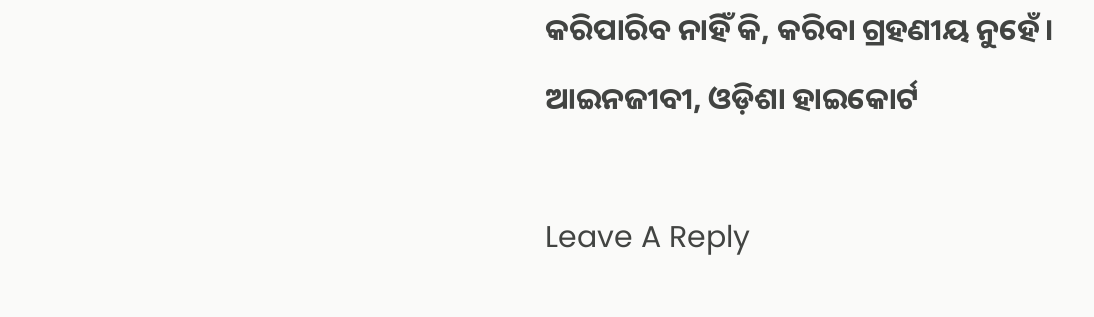କରିପାରିବ ନାହିଁ କି, କରିବା ଗ୍ରହଣୀୟ ନୁହେଁ।
ଆଇନଜୀବୀ, ଓଡ଼ିଶା ହାଇକୋର୍ଟ

Leave A Reply